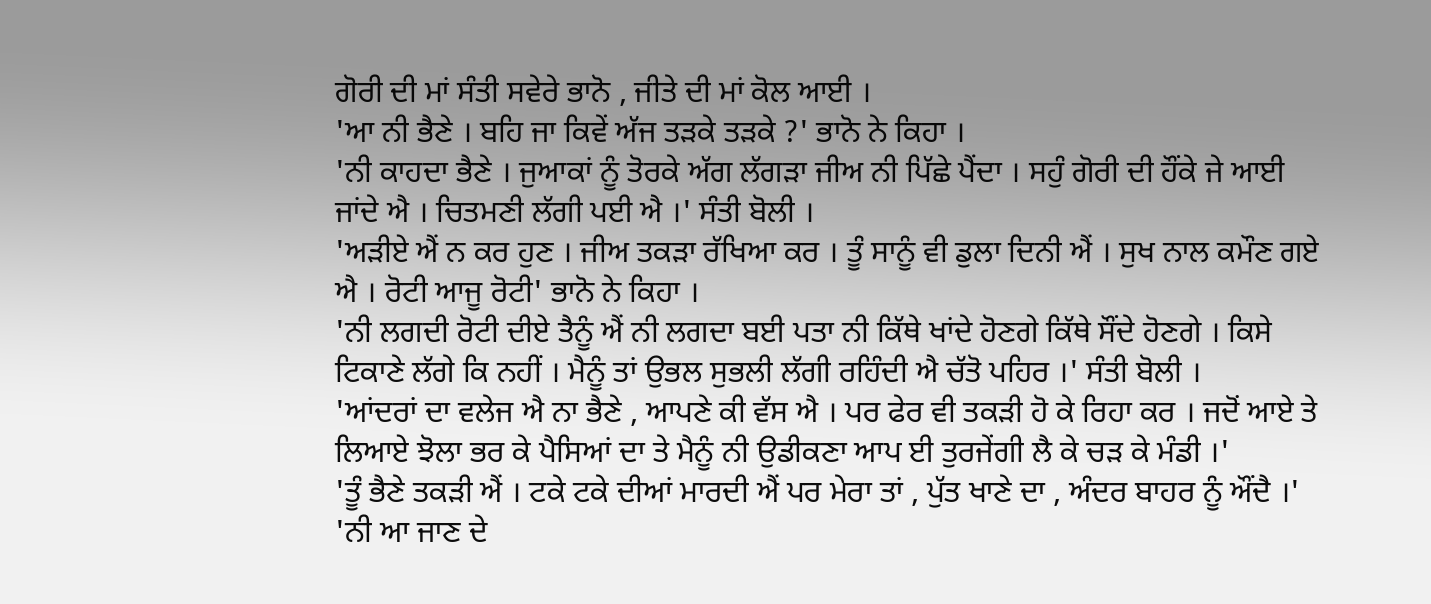ਗੋਰੀ ਦੀ ਮਾਂ ਸੰਤੀ ਸਵੇਰੇ ਭਾਨੋ , ਜੀਤੇ ਦੀ ਮਾਂ ਕੋਲ ਆਈ ।
'ਆ ਨੀ ਭੈਣੇ । ਬਹਿ ਜਾ ਕਿਵੇਂ ਅੱਜ ਤੜਕੇ ਤੜਕੇ ?' ਭਾਨੋ ਨੇ ਕਿਹਾ ।
'ਨੀ ਕਾਹਦਾ ਭੈਣੇ । ਜੁਆਕਾਂ ਨੂੰ ਤੋਰਕੇ ਅੱਗ ਲੱਗੜਾ ਜੀਅ ਨੀ ਪਿੱਛੇ ਪੈਂਦਾ । ਸਹੁੰ ਗੋਰੀ ਦੀ ਹੌਂਕੇ ਜੇ ਆਈ ਜਾਂਦੇ ਐ । ਚਿਤਮਣੀ ਲੱਗੀ ਪਈ ਐ ।' ਸੰਤੀ ਬੋਲੀ ।
'ਅੜੀਏ ਐਂ ਨ ਕਰ ਹੁਣ । ਜੀਅ ਤਕੜਾ ਰੱਖਿਆ ਕਰ । ਤੂੰ ਸਾਨੂੰ ਵੀ ਡੁਲਾ ਦਿਨੀ ਐਂ । ਸੁਖ ਨਾਲ ਕਮੌਣ ਗਏ ਐ । ਰੋਟੀ ਆਜੂ ਰੋਟੀ' ਭਾਨੋ ਨੇ ਕਿਹਾ ।
'ਨੀ ਲਗਦੀ ਰੋਟੀ ਦੀਏ ਤੈਨੂੰ ਐਂ ਨੀ ਲਗਦਾ ਬਈ ਪਤਾ ਨੀ ਕਿੱਥੇ ਖਾਂਦੇ ਹੋਣਗੇ ਕਿੱਥੇ ਸੌਂਦੇ ਹੋਣਗੇ । ਕਿਸੇ ਟਿਕਾਣੇ ਲੱਗੇ ਕਿ ਨਹੀਂ । ਮੈਨੂੰ ਤਾਂ ਉਭਲ ਸੁਭਲੀ ਲੱਗੀ ਰਹਿੰਦੀ ਐ ਚੱਤੋ ਪਹਿਰ ।' ਸੰਤੀ ਬੋਲੀ ।
'ਆਂਦਰਾਂ ਦਾ ਵਲੇਜ ਐ ਨਾ ਭੈਣੇ , ਆਪਣੇ ਕੀ ਵੱਸ ਐ । ਪਰ ਫੇਰ ਵੀ ਤਕੜੀ ਹੋ ਕੇ ਰਿਹਾ ਕਰ । ਜਦੋਂ ਆਏ ਤੇ ਲਿਆਏ ਝੋਲਾ ਭਰ ਕੇ ਪੈਸਿਆਂ ਦਾ ਤੇ ਮੈਨੂੰ ਨੀ ਉਡੀਕਣਾ ਆਪ ਈ ਤੁਰਜੇਂਗੀ ਲੈ ਕੇ ਚੜ ਕੇ ਮੰਡੀ ।'
'ਤੂੰ ਭੈਣੇ ਤਕੜੀ ਐਂ । ਟਕੇ ਟਕੇ ਦੀਆਂ ਮਾਰਦੀ ਐਂ ਪਰ ਮੇਰਾ ਤਾਂ , ਪੁੱਤ ਖਾਣੇ ਦਾ , ਅੰਦਰ ਬਾਹਰ ਨੂੰ ਔਂਦੈ ।'
'ਨੀ ਆ ਜਾਣ ਦੇ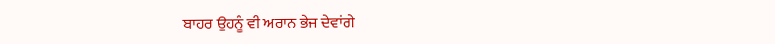ਬਾਹਰ ਉਹਨੂੰ ਵੀ ਅਰਾਨ ਭੇਜ ਦੇਵਾਂਗੇ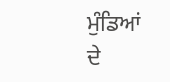ਮੁੰਡਿਆਂ ਦੇ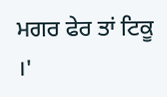ਮਗਰ ਫੇਰ ਤਾਂ ਟਿਕੂ ।'